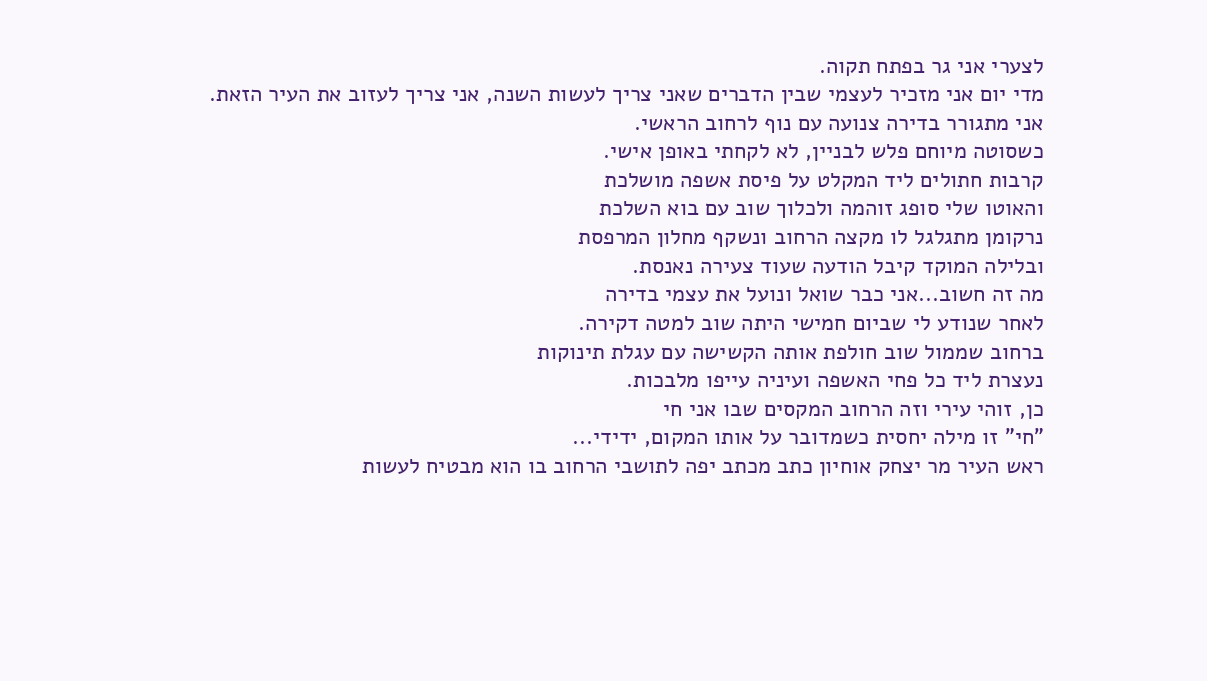לצערי אני גר בפתח תקוה.
מדי יום אני מזכיר לעצמי שבין הדברים שאני צריך לעשות השנה, אני צריך לעזוב את העיר הזאת.
אני מתגורר בדירה צנועה עם נוף לרחוב הראשי.
כשסוטה מיוחם פלש לבניין, לא לקחתי באופן אישי.
קרבות חתולים ליד המקלט על פיסת אשפה מושלכת
והאוטו שלי סופג זוהמה ולכלוך שוב עם בוא השלכת
נרקומן מתגלגל לו מקצה הרחוב ונשקף מחלון המרפסת
ובלילה המוקד קיבל הודעה שעוד צעירה נאנסת.
מה זה חשוב...אני כבר שואל ונועל את עצמי בדירה
לאחר שנודע לי שביום חמישי היתה שוב למטה דקירה.
ברחוב שממול שוב חולפת אותה הקשישה עם עגלת תינוקות
נעצרת ליד כל פחי האשפה ועיניה עייפו מלבכות.
כן, זוהי עירי וזה הרחוב המקסים שבו אני חי
"חי" זו מילה יחסית כשמדובר על אותו המקום, ידידי...
ראש העיר מר יצחק אוחיון כתב מכתב יפה לתושבי הרחוב בו הוא מבטיח לעשות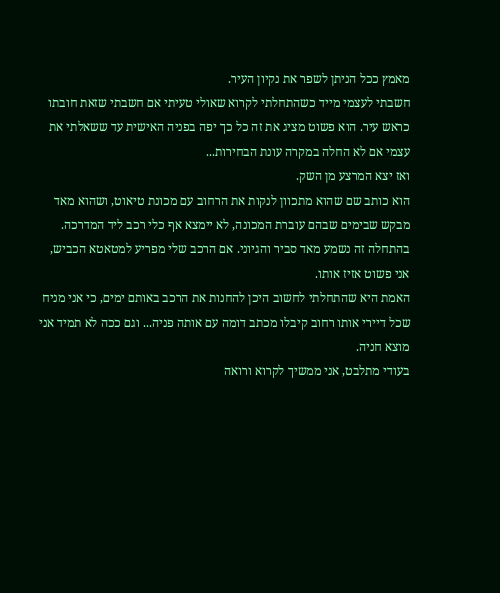מאמץ ככל הניתן לשפר את נקיון העיר.
חשבתי לעצמי מייד כשהתחלתי לקרוא שאולי טעיתי אם חשבתי שזאת חובתו כראש עיר. הוא פשוט מציג את זה כל כך יפה בפניה האישית עד ששאלתי את עצמי אם לא החלה במקרה עונת הבחירות...
ואז יצא המרצע מן השק.
הוא כותב שם שהוא מתכוון לנקות את הרחוב עם מכונת טיאוט, ושהוא מאד מבקש שבימים שבהם עוברת המכונה, לא יימצא אף כלי רכב ליד המדרכה.
בהתחלה זה נשמע מאד סביר והגיוני. אם הרכב שלי מפריע למטאטא הכביש, אני פשוט אזיז אותו.
האמת היא שהתחלתי לחשוב היכן להחנות את הרכב באותם ימים, כי אני מניח שכל דיירי אותו רחוב קיבלו מכתב דומה עם אותה פניה... וגם ככה לא תמיד אני מוצא חניה.
בעודי מתלבט, אני ממשיך לקרוא ורואה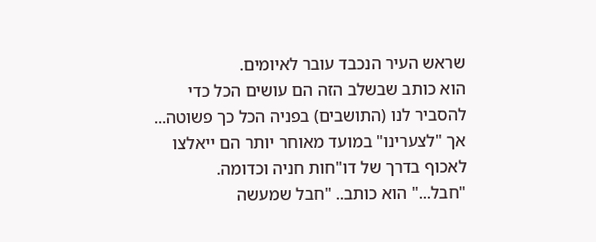שראש העיר הנכבד עובר לאיומים.
הוא כותב שבשלב הזה הם עושים הכל כדי להסביר לנו (התושבים) בפניה הכל כך פשוטה... אך "לצערינו" במועד מאוחר יותר הם ייאלצו לאכוף בדרך של דו"חות חניה וכדומה.
"חבל..." הוא כותב.. "חבל שמעשה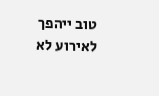טוב ייהפך לאירוע לא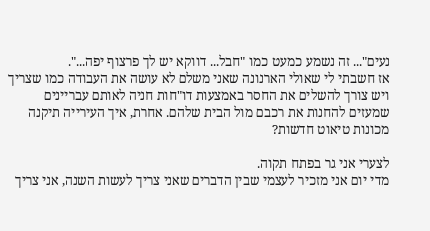נעים"... זה נשמע כמעט כמו "חבל... דווקא יש לך פרצוף יפה...".
אז חשבתי לי שאולי הארנונה שאני משלם לא עושה את העבודה כמו שצריך ויש צורך להשלים את החסר באמצעות דו"חות חניה לאותם עבריינים שמעזים להחנות את רכבם מול הבית שלהם. אחרת, איך העירייה תיקנה מכונות טיאוט חדשות?

לצערי אני גר בפתח תקוה.
מדי יום אני מזכיר לעצמי שבין הדברים שאני צריך לעשות השנה, אני צריך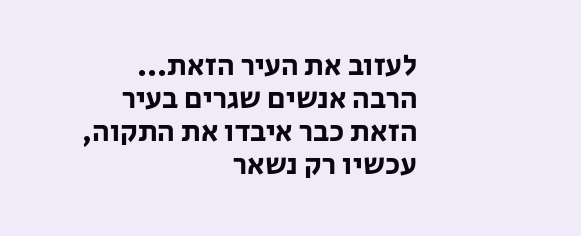לעזוב את העיר הזאת...
הרבה אנשים שגרים בעיר הזאת כבר איבדו את התקוה, עכשיו רק נשאר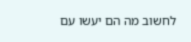לחשוב מה הם יעשו עם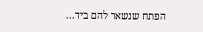הפתח שנשאר להם ביד...